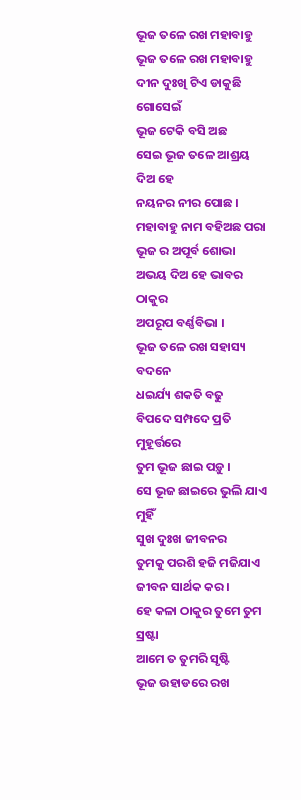ଭୂଜ ତଳେ ରଖ ମହାବାହୁ
ଭୂଜ ତଳେ ରଖ ମହାବାହୁ
ଦୀନ ଦୁଃଖି ଟିଏ ଡାକୁଛି ଗୋସେଇଁ
ଭୂଜ ଟେକି ବସି ଅଛ
ସେଇ ଭୂଜ ତଳେ ଆଶ୍ରୟ ଦିଅ ହେ
ନୟନର ନୀର ପୋଛ ।
ମହାବାହୁ ନାମ ବହିଅଛ ପରା
ଭୂଜ ର ଅପୂର୍ବ ଶୋଭା
ଅଭୟ ଦିଅ ହେ ଭାବର ଠାକୁର
ଅପରୂପ ବର୍ଣ୍ଣବିଭା ।
ଭୂଜ ତଳେ ରଖ ସହାସ୍ୟ ବଦନେ
ଧଇର୍ଯ୍ୟ ଶକତି ବଢୁ
ବିପଦେ ସମ୍ପଦେ ପ୍ରତି ମୁହୂର୍ତ୍ତରେ
ତୁମ ଭୂଜ ଛାଇ ପଡ଼ୁ ।
ସେ ଭୂଜ ଛାଇରେ ଭୁଲି ଯାଏ ମୁହିଁ
ସୁଖ ଦୁଃଖ ଜୀବନର
ତୁମକୁ ପରଶି ହଜି ମଜିଯାଏ
ଜୀବନ ସାର୍ଥକ କର ।
ହେ କଳା ଠାକୁର ତୁମେ ତୁମ ସ୍ରଷ୍ଟା
ଆମେ ତ ତୁମରି ସୃଷ୍ଟି
ଭୂଜ ଉହାଡରେ ରଖ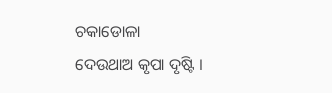ଚକାଡୋଳା
ଦେଉଥାଅ କୃପା ଦୃଷ୍ଟି ।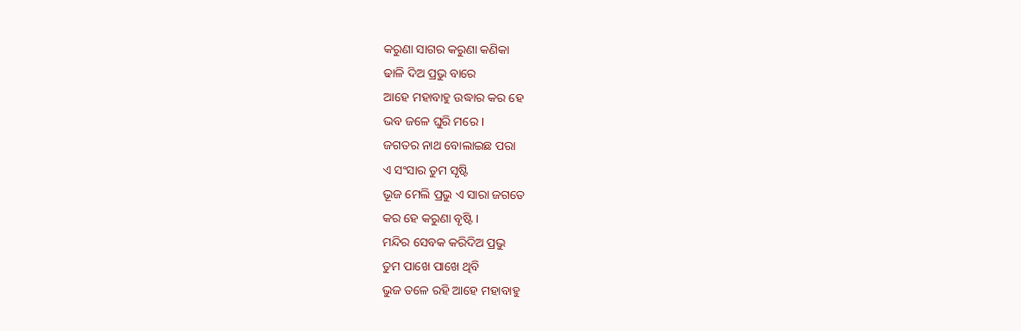କରୁଣା ସାଗର କରୁଣା କଣିକା
ଢାଳି ଦିଅ ପ୍ରଭୁ ବାରେ
ଆହେ ମହାବାହୁ ଉଦ୍ଧାର କର ହେ
ଭବ ଜଳେ ଘୁରି ମରେ ।
ଜଗତର ନାଥ ବୋଲାଇଛ ପରା
ଏ ସଂସାର ତୁମ ସୃଷ୍ଟି
ଭୂଜ ମେଲି ପ୍ରଭୁ ଏ ସାରା ଜଗତେ
କର ହେ କରୁଣା ବୃଷ୍ଟି ।
ମନ୍ଦିର ସେବକ କରିଦିଅ ପ୍ରଭୁ
ତୁମ ପାଖେ ପାଖେ ଥିବି
ଭୁଜ ତଳେ ରହି ଆହେ ମହାବାହୁ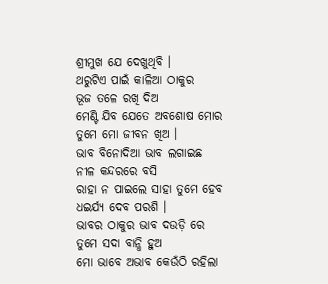ଶ୍ରୀମୁଖ ଯେ ଦେଖୁଥିବି ।
ଥରୁଟିଏ ପାଇଁ କାଳିଆ ଠାକୁର
ଭୂଜ ତଳେ ରଖି ଦିଅ
ମେଣ୍ଟି ଯିବ ଯେତେ ଅବଶୋଷ ମୋର
ତୁମେ ମୋ ଜୀବନ ଖିଅ ।
ଭାବ ବିନୋଦିଆ ଭାବ ଲଗାଇଛ
ନୀଳ କନ୍ଦରରେ ବସି
ରାହା ନ ପାଇଲେ ସାହା ତୁମେ ହେବ
ଧଇର୍ଯ୍ୟ ଦେବ ପରଶି ।
ଭାବର ଠାକୁର ଭାବ ଦଉଡ଼ି ରେ
ତୁମେ ସଦା ବାନ୍ଧି ହୁଅ
ମୋ ଭାବେ ଅଭାବ କେଉଁଠି ରହିଲା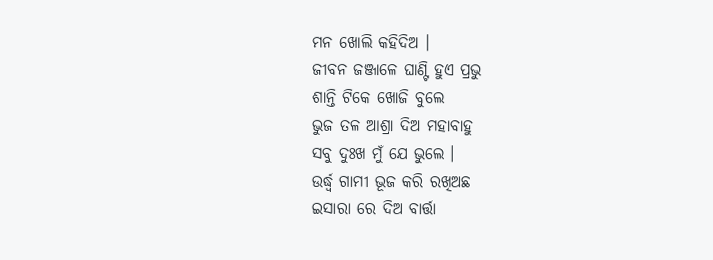ମନ ଖୋଲି କହିଦିଅ ।
ଜୀବନ ଜଞ୍ଜାଳେ ଘାଣ୍ଟି ହୁଏ ପ୍ରଭୁ
ଶାନ୍ତି ଟିକେ ଖୋଜି ବୁଲେ
ଭୁଜ ତଳ ଆଶ୍ରା ଦିଅ ମହାବାହୁ
ସବୁ ଦୁଃଖ ମୁଁ ଯେ ଭୁଲେ ।
ଉର୍ଦ୍ଧ୍ଵ ଗାମୀ ଭୂଜ କରି ରଖିଅଛ
ଇସାରା ରେ ଦିଅ ବାର୍ତ୍ତା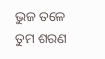ଭୁଜ ତଳେ ତୁମ ଶରଣ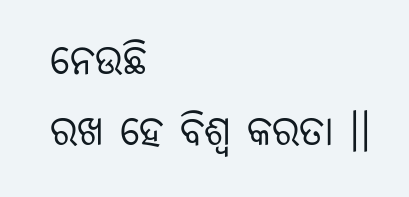ନେଉଛି
ରଖ ହେ ବିଶ୍ଵ କରତା ।।